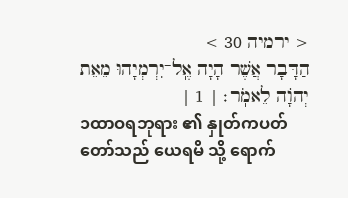< ירמיה 30 >
הַדָּבָר אֲשֶׁר הָיָה אֶֽל־יִרְמְיָהוּ מֵאֵת יְהֹוָה לֵאמֹֽר׃ | 1 |
၁ထာဝရဘုရား ၏ နှုတ်ကပတ် တော်သည် ယေရမိ သို့ ရောက်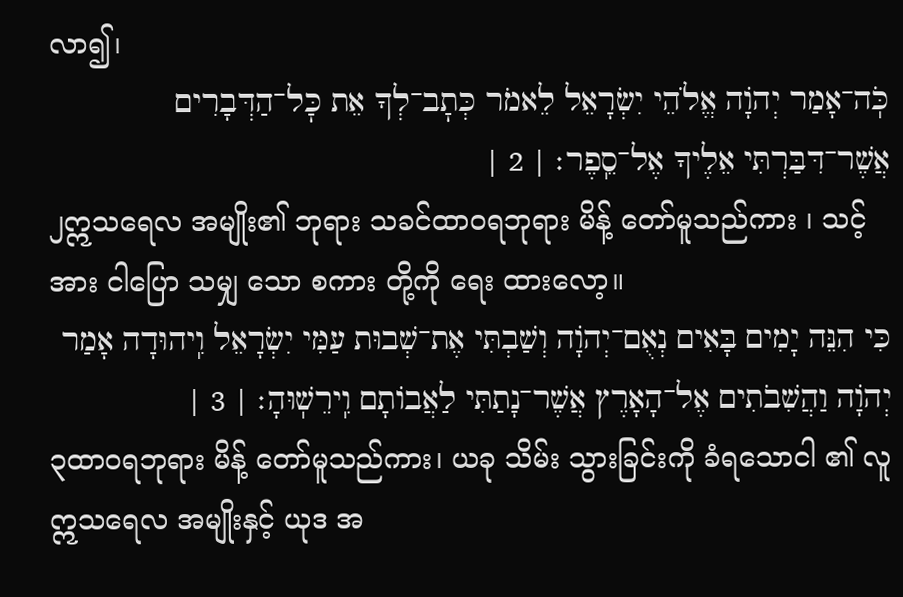လာ၍၊
כֹּֽה־אָמַר יְהֹוָה אֱלֹהֵי יִשְׂרָאֵל לֵאמֹר כְּתׇב־לְךָ אֵת כׇּל־הַדְּבָרִים אֲשֶׁר־דִּבַּרְתִּי אֵלֶיךָ אֶל־סֵֽפֶר׃ | 2 |
၂ဣသရေလ အမျိုး၏ ဘုရား သခင်ထာဝရဘုရား မိန့် တော်မူသည်ကား ၊ သင့် အား ငါပြော သမျှ သော စကား တို့ကို ရေး ထားလော့။
כִּי הִנֵּה יָמִים בָּאִים נְאֻם־יְהֹוָה וְשַׁבְתִּי אֶת־שְׁבוּת עַמִּי יִשְׂרָאֵל וִֽיהוּדָה אָמַר יְהֹוָה וַהֲשִׁבֹתִים אֶל־הָאָרֶץ אֲשֶׁר־נָתַתִּי לַאֲבוֹתָם וִֽירֵשֽׁוּהָ׃ | 3 |
၃ထာဝရဘုရား မိန့် တော်မူသည်ကား၊ ယခု သိမ်း သွားခြင်းကို ခံရသောငါ ၏ လူ ဣသရေလ အမျိုးနှင့် ယုဒ အ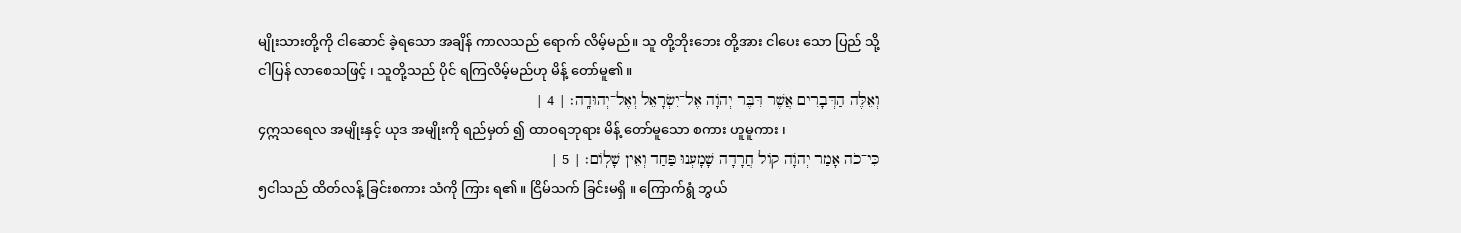မျိုးသားတို့ကို ငါဆောင် ခဲ့ရသော အချိန် ကာလသည် ရောက် လိမ့်မည်။ သူ တို့ဘိုးဘေး တို့အား ငါပေး သော ပြည် သို့ ငါပြန် လာစေသဖြင့် ၊ သူတို့သည် ပိုင် ရကြလိမ့်မည်ဟု မိန့် တော်မူ၏။
וְאֵלֶּה הַדְּבָרִים אֲשֶׁר דִּבֶּר יְהֹוָה אֶל־יִשְׂרָאֵל וְאֶל־יְהוּדָֽה׃ | 4 |
၄ဣသရေလ အမျိုးနှင့် ယုဒ အမျိုးကို ရည်မှတ် ၍ ထာဝရဘုရား မိန့် တော်မူသော စကား ဟူမူကား ၊
כִּי־כֹה אָמַר יְהֹוָה קוֹל חֲרָדָה שָׁמָעְנוּ פַּחַד וְאֵין שָׁלֽוֹם׃ | 5 |
၅ငါသည် ထိတ်လန့် ခြင်းစကား သံကို ကြား ရ၏။ ငြိမ်သက် ခြင်းမရှိ ။ ကြောက်ရွံ ဘွယ်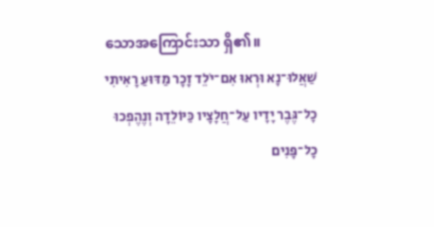သောအကြောင်းသာ ရှိ၏။
שַׁאֲלוּ־נָא וּרְאוּ אִם־יֹלֵד זָכָר מַדּוּעַ רָאִיתִי כׇל־גֶּבֶר יָדָיו עַל־חֲלָצָיו כַּיּוֹלֵדָה וְנֶהֶפְכוּ כׇל־פָּנִים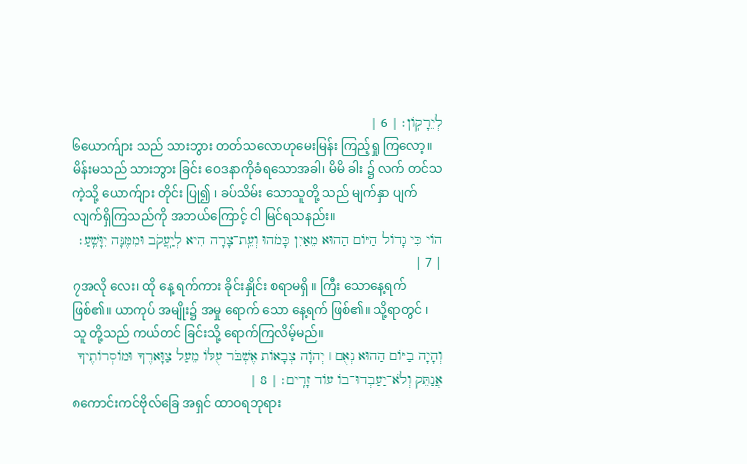לְיֵרָקֽוֹן׃ | 6 |
၆ယောက်ျား သည် သားဘွား တတ်သလောဟုမေးမြန်း ကြည့်ရှု ကြလော့။ မိန်းမသည် သားဘွား ခြင်း ဝေဒနာကိုခံရသောအခါ၊ မိမိ ခါး ၌ လက် တင်သကဲ့သို့ ယောက်ျား တိုင်း ပြု၍ ၊ ခပ်သိမ်း သောသူတို့ သည် မျက်နှာ ပျက် လျက်ရှိကြသည်ကို အဘယ်ကြောင့် ငါ မြင်ရသနည်း။
הוֹי כִּי גָדוֹל הַיּוֹם הַהוּא מֵאַיִן כָּמֹהוּ וְעֵֽת־צָרָה הִיא לְיַֽעֲקֹב וּמִמֶּנָּה יִוָּשֵֽׁעַ׃ | 7 |
၇အလို လေး၊ ထို နေ့ ရက်ကား ခိုင်းနှိုင်း စရာမရှိ ။ ကြီး သောနေ့ရက်ဖြစ်၏။ ယာကုပ် အမျိုး၌ အမှု ရောက် သော နေ့ရက် ဖြစ်၏။ သို့ရာတွင် ၊ သူ တို့သည် ကယ်တင် ခြင်းသို့ ရောက်ကြလိမ့်မည်။
וְהָיָה בַיּוֹם הַהוּא נְאֻם ׀ יְהֹוָה צְבָאוֹת אֶשְׁבֹּר עֻלּוֹ מֵעַל צַוָּארֶךָ וּמוֹסְרוֹתֶיךָ אֲנַתֵּק וְלֹא־יַעַבְדוּ־בוֹ עוֹד זָרִֽים׃ | 8 |
၈ကောင်းကင်ဗိုလ်ခြေ အရှင် ထာဝရဘုရား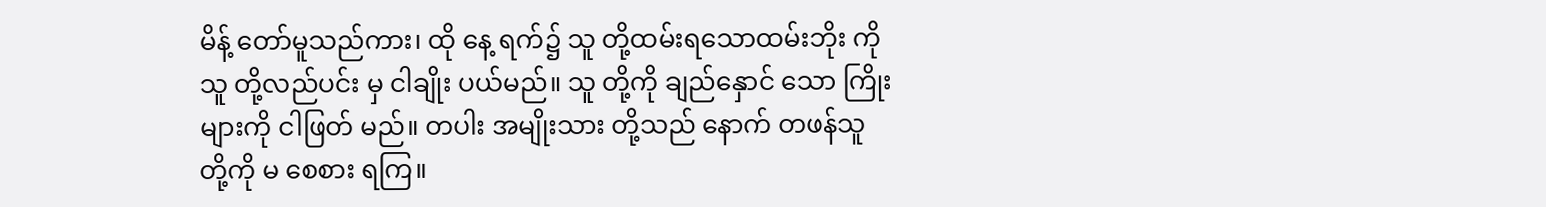မိန့် တော်မူသည်ကား၊ ထို နေ့ ရက်၌ သူ တို့ထမ်းရသောထမ်းဘိုး ကို သူ တို့လည်ပင်း မှ ငါချိုး ပယ်မည်။ သူ တို့ကို ချည်နှောင် သော ကြိုးများကို ငါဖြတ် မည်။ တပါး အမျိုးသား တို့သည် နောက် တဖန်သူ တို့ကို မ စေစား ရကြ။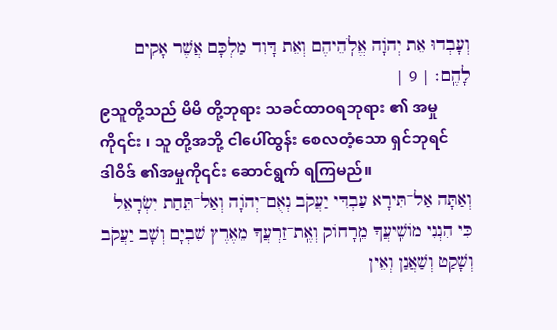וְעָבְדוּ אֵת יְהֹוָה אֱלֹֽהֵיהֶם וְאֵת דָּוִד מַלְכָּם אֲשֶׁר אָקִים לָהֶֽם׃ | 9 |
၉သူတို့သည် မိမိ တို့ဘုရား သခင်ထာဝရဘုရား ၏ အမှုကို၎င်း ၊ သူ တို့အဘို့ ငါပေါ်ထွန်း စေလတံ့သော ရှင်ဘုရင် ဒါဝိဒ် ၏အမှုကို၎င်း ဆောင်ရွက် ရကြမည်။
וְאַתָּה אַל־תִּירָא עַבְדִּי יַעֲקֹב נְאֻם־יְהֹוָה וְאַל־תֵּחַת יִשְׂרָאֵל כִּי הִנְנִי מוֹשִֽׁיעֲךָ מֵֽרָחוֹק וְאֶֽת־זַרְעֲךָ מֵאֶרֶץ שִׁבְיָם וְשָׁב יַעֲקֹב וְשָׁקַט וְשַׁאֲנַן וְאֵין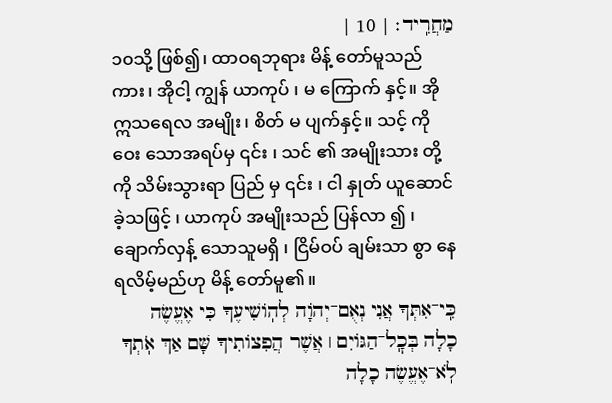מַחֲרִֽיד׃ | 10 |
၁၀သို့ ဖြစ်၍၊ ထာဝရဘုရား မိန့် တော်မူသည်ကား၊ အိုငါ့ ကျွန် ယာကုပ် ၊ မ ကြောက် နှင့်။ အို ဣသရေလ အမျိုး၊ စိတ် မ ပျက်နှင့်။ သင့် ကို ဝေး သောအရပ်မှ ၎င်း ၊ သင် ၏ အမျိုးသား တို့ကို သိမ်းသွားရာ ပြည် မှ ၎င်း ၊ ငါ နှုတ် ယူဆောင်ခဲ့သဖြင့် ၊ ယာကုပ် အမျိုးသည် ပြန်လာ ၍ ၊ ချောက်လှန့် သောသူမရှိ ၊ ငြိမ်ဝပ် ချမ်းသာ စွာ နေရလိမ့်မည်ဟု မိန့် တော်မူ၏။
כִּֽי־אִתְּךָ אֲנִי נְאֻם־יְהֹוָה לְהֽוֹשִׁיעֶךָ כִּי אֶעֱשֶׂה כָלָה בְּכׇֽל־הַגּוֹיִם ׀ אֲשֶׁר הֲפִצוֹתִיךָ שָּׁם אַךְ אֹֽתְךָ לֹֽא־אֶעֱשֶׂה כָלָה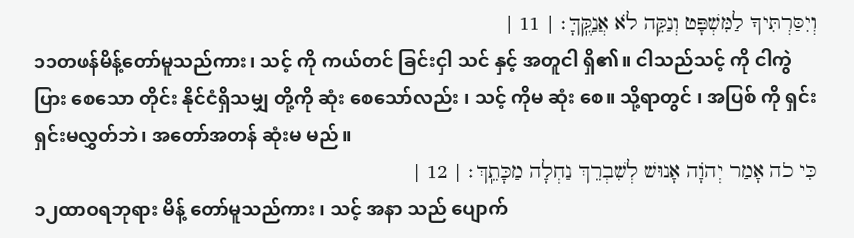וְיִסַּרְתִּיךָ לַמִּשְׁפָּט וְנַקֵּה לֹא אֲנַקֶּֽךָּ׃ | 11 |
၁၁တဖန်မိန့်တော်မူသည်ကား၊ သင့် ကို ကယ်တင် ခြင်းငှါ သင် နှင့် အတူငါ ရှိ၏။ ငါသည်သင့် ကို ငါကွဲပြား စေသော တိုင်း နိုင်ငံရှိသမျှ တို့ကို ဆုံး စေသော်လည်း ၊ သင့် ကိုမ ဆုံး စေ။ သို့ရာတွင် ၊ အပြစ် ကို ရှင်းရှင်းမလွှတ်ဘဲ၊ အတော်အတန် ဆုံးမ မည်။
כִּי כֹה אָמַר יְהֹוָה אָנוּשׁ לְשִׁבְרֵךְ נַחְלָה מַכָּתֵֽךְ׃ | 12 |
၁၂ထာဝရဘုရား မိန့် တော်မူသည်ကား ၊ သင့် အနာ သည် ပျောက်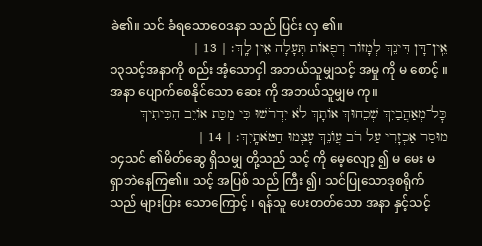ခဲ၏။ သင် ခံရသောဝေဒနာ သည် ပြင်း လှ ၏။
אֵֽין־דָּן דִּינֵךְ לְמָזוֹר רְפֻאוֹת תְּעָלָה אֵין לָֽךְ׃ | 13 |
၁၃သင့်အနာကို စည်း အံ့သောငှါ အဘယ်သူမျှသင့် အမှု ကို မ စောင့် ။ အနာ ပျောက်စေနိုင်သော ဆေး ကို အဘယ်သူမျှမ ကု။
כׇּל־מְאַהֲבַיִךְ שְׁכֵחוּךְ אוֹתָךְ לֹא יִדְרֹשׁוּ כִּי מַכַּת אוֹיֵב הִכִּיתִיךְ מוּסַר אַכְזָרִי עַל רֹב עֲוֺנֵךְ עָצְמוּ חַטֹּאתָֽיִךְ׃ | 14 |
၁၄သင် ၏မိတ်ဆွေ ရှိသမျှ တို့သည် သင့် ကို မေ့လျော့ ၍ မ မေး မရှာဘဲနေကြ၏။ သင့် အပြစ် သည် ကြီး ၍၊ သင်ပြုသောဒုစရိုက် သည် များပြား သောကြောင့် ၊ ရန်သူ ပေးတတ်သော အနာ နှင့်သင့်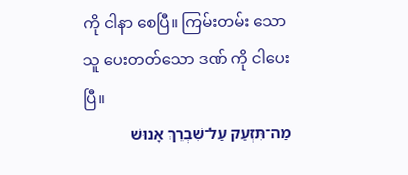ကို ငါနာ စေပြီ။ ကြမ်းတမ်း သောသူ ပေးတတ်သော ဒဏ် ကို ငါပေးပြီ။
מַה־תִּזְעַק עַל־שִׁבְרֵךְ אָנוּשׁ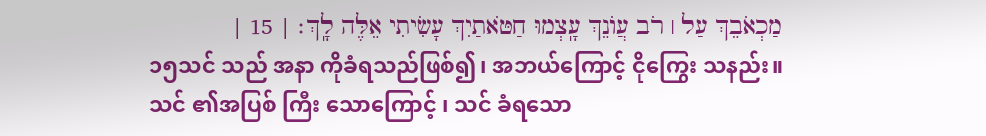מַכְאֹבֵךְ עַל ׀ רֹב עֲוֺנֵךְ עָֽצְמוּ חַטֹּאתַיִךְ עָשִׂיתִי אֵלֶּה לָֽךְ׃ | 15 |
၁၅သင် သည် အနာ ကိုခံရသည်ဖြစ်၍၊ အဘယ်ကြောင့် ငိုကြွေး သနည်း။ သင် ၏အပြစ် ကြီး သောကြောင့် ၊ သင် ခံရသော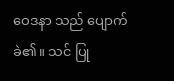ဝေဒနာ သည် ပျောက် ခဲ၏။ သင် ပြု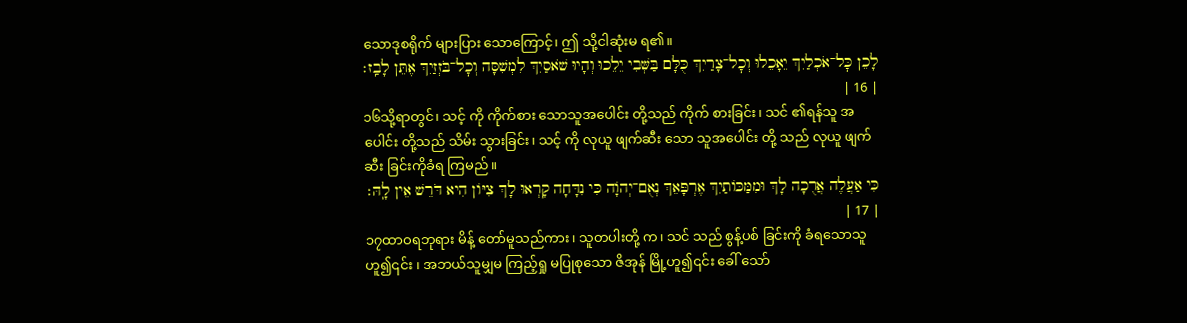သောဒုစရိုက် များပြား သောကြောင့်၊ ဤ သို့ငါဆုံးမ ရ၏။
לָכֵן כׇּל־אֹכְלַיִךְ יֵאָכֵלוּ וְכׇל־צָרַיִךְ כֻּלָּם בַּשְּׁבִי יֵלֵכוּ וְהָיוּ שֹׁאסַיִךְ לִמְשִׁסָּה וְכׇל־בֹּזְזַיִךְ אֶתֵּן לָבַֽז׃ | 16 |
၁၆သို့ရာတွင်၊ သင့် ကို ကိုက်စား သောသူအပေါင်း တို့သည် ကိုက် စားခြင်း၊ သင် ၏ရန်သူ အပေါင်း တို့သည် သိမ်း သွားခြင်း၊ သင့် ကို လုယူ ဖျက်ဆီး သော သူအပေါင်း တို့ သည် လုယူ ဖျက်ဆီး ခြင်းကိုခံရ ကြမည်။
כִּי אַעֲלֶה אֲרֻכָה לָךְ וּמִמַּכּוֹתַיִךְ אֶרְפָּאֵךְ נְאֻם־יְהֹוָה כִּי נִדָּחָה קָרְאוּ לָךְ צִיּוֹן הִיא דֹּרֵשׁ אֵין לָֽהּ׃ | 17 |
၁၇ထာဝရဘုရား မိန့် တော်မူသည်ကား၊ သူတပါးတို့ က၊ သင် သည် စွန့်ပစ် ခြင်းကို ခံရသောသူဟူ၍၎င်း ၊ အဘယ်သူမျှမ ကြည့်ရှု မပြုစုသော ဇိအုန် မြို့ဟူ၍၎င်း ခေါ် သော်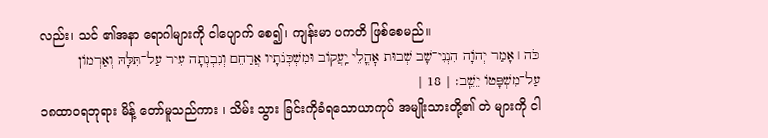လည်း၊ သင် ၏အနာ ရောဂါများကို ငါပျောက် စေ၍၊ ကျန်းမာ ပကတိ ဖြစ်စေမည်။
כֹּה ׀ אָמַר יְהֹוָה הִנְנִי־שָׁב שְׁבוּת אׇהֳלֵי יַֽעֲקוֹב וּמִשְׁכְּנֹתָיו אֲרַחֵם וְנִבְנְתָה עִיר עַל־תִּלָּהּ וְאַרְמוֹן עַל־מִשְׁפָּטוֹ יֵשֵֽׁב׃ | 18 |
၁၈ထာဝရဘုရား မိန့် တော်မူသည်ကား ၊ သိမ်း သွား ခြင်းကိုခံရသောယာကုပ် အမျိုးသားတို့၏ တဲ များကို ငါ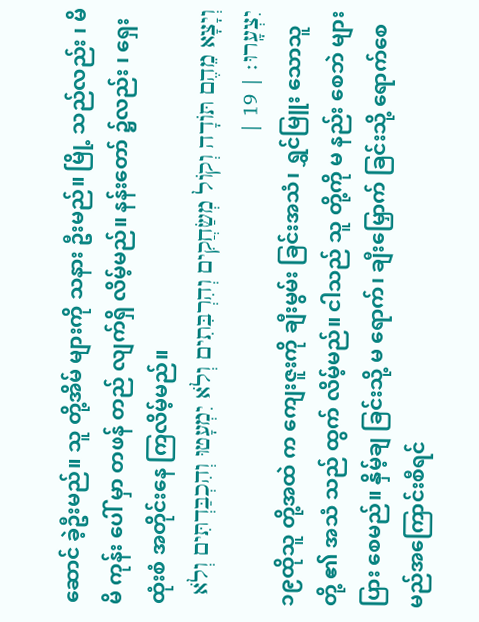ဆောင် ခဲ့ဦးမည်။ သူ တို့အိမ် များကို သနား ဦးမည်။ မြို့ သည်လည်း ၊ မိမိ ကုန်း ပေါ် မှာ တဖန် တည် လျက်ရှိ လိမ့်မည်။ နန်းတော် ၌လည်း ၊ ရှေးထုံးစံ အတိုင်းနေ ကြလိမ့်မည်။
וְיָצָא מֵהֶם תּוֹדָה וְקוֹל מְשַׂחֲקִים וְהִרְבִּתִים וְלֹא יִמְעָטוּ וְהִכְבַּדְתִּים וְלֹא יִצְעָֽרוּ׃ | 19 |
၁၉ထိုသူ တို့အထဲ က ကျေးဇူးကို ချီးမွမ်း ခြင်းအသံ၊ ရွှင်မြူး သောသူတို့ ၏ အသံ သည် ထွက် လိမ့်မည်။ ငါသည် သူ တို့ကို မ နည်း စေဘဲ များပြား စေမည်။ နှိမ့်ချ ခြင်းသို့ မ ရောက်၊ ချီးမြှောက် ခြင်းသို့ ရောက်စေမည်အကြောင်းစီရင်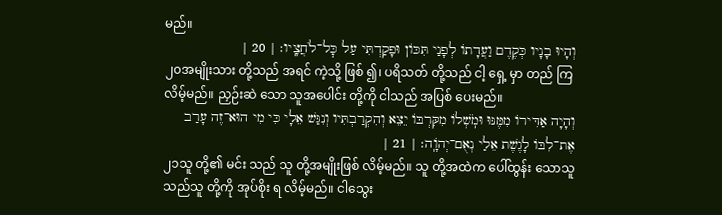မည်။
וְהָיוּ בָנָיו כְּקֶדֶם וַעֲדָתוֹ לְפָנַי תִּכּוֹן וּפָקַדְתִּי עַל כׇּל־לֹחֲצָֽיו׃ | 20 |
၂၀အမျိုးသား တို့သည် အရင် ကဲ့သို့ ဖြစ် ၍၊ ပရိသတ် တို့သည် ငါ့ ရှေ့ မှာ တည် ကြလိမ့်မည်။ ညှဉ်းဆဲ သော သူအပေါင်း တို့ကို ငါသည် အပြစ် ပေးမည်။
וְהָיָה אַדִּירוֹ מִמֶּנּוּ וּמֹֽשְׁלוֹ מִקִּרְבּוֹ יֵצֵא וְהִקְרַבְתִּיו וְנִגַּשׁ אֵלָי כִּי מִי הוּא־זֶה עָרַב אֶת־לִבּוֹ לָגֶשֶׁת אֵלַי נְאֻם־יְהֹוָֽה׃ | 21 |
၂၁သူ တို့၏ မင်း သည် သူ တို့အမျိုးဖြစ် လိမ့်မည်။ သူ တို့အထဲက ပေါ်ထွန်း သောသူသည်သူ တို့ကို အုပ်စိုး ရ လိမ့်မည်။ ငါသွေး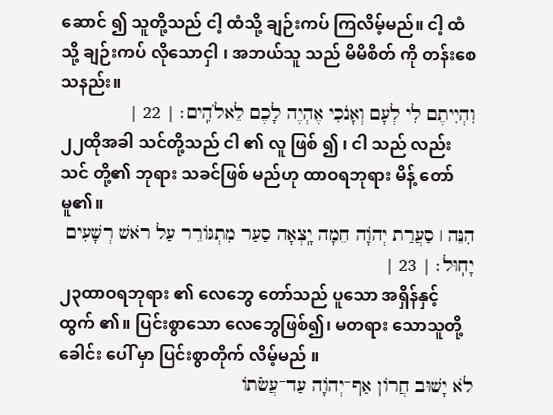ဆောင် ၍ သူတို့သည် ငါ့ ထံသို့ ချဉ်းကပ် ကြလိမ့်မည်။ ငါ့ ထံသို့ ချဉ်းကပ် လိုသောငှါ ၊ အဘယ်သူ သည် မိမိစိတ် ကို တန်းစေသနည်း။
וִהְיִיתֶם לִי לְעָם וְאָנֹכִי אֶהְיֶה לָכֶם לֵאלֹהִֽים׃ | 22 |
၂၂ထိုအခါ သင်တို့သည် ငါ ၏ လူ ဖြစ် ၍ ၊ ငါ သည် လည်း သင် တို့၏ ဘုရား သခင်ဖြစ် မည်ဟု ထာဝရဘုရား မိန့် တော်မူ၏။
הִנֵּה ׀ סַעֲרַת יְהֹוָה חֵמָה יָֽצְאָה סַעַר מִתְגּוֹרֵר עַל רֹאשׁ רְשָׁעִים יָחֽוּל׃ | 23 |
၂၃ထာဝရဘုရား ၏ လေဘွေ တော်သည် ပူသော အရှိန်နှင့် ထွက် ၏။ ပြင်းစွာသော လေဘွေဖြစ်၍၊ မတရား သောသူတို့ ခေါင်း ပေါ် မှာ ပြင်းစွာတိုက် လိမ့်မည် ။
לֹא יָשׁוּב חֲרוֹן אַף־יְהֹוָה עַד־עֲשֹׂתוֹ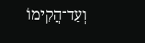וְעַד־הֲקִימוֹ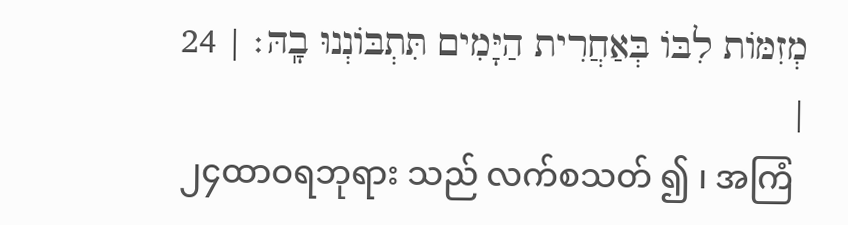מְזִמּוֹת לִבּוֹ בְּאַחֲרִית הַיָּמִים תִּתְבּוֹנְנוּ בָֽהּ׃ | 24 |
၂၄ထာဝရဘုရား သည် လက်စသတ် ၍ ၊ အကြံ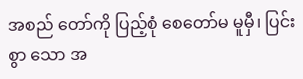အစည် တော်ကို ပြည့်စုံ စေတော်မ မူမှီ၊ ပြင်းစွာ သော အ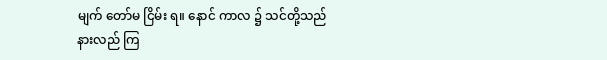မျက် တော်မ ငြိမ်း ရ။ နောင် ကာလ ၌ သင်တို့သည် နားလည် ကြ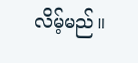လိမ့်မည်။